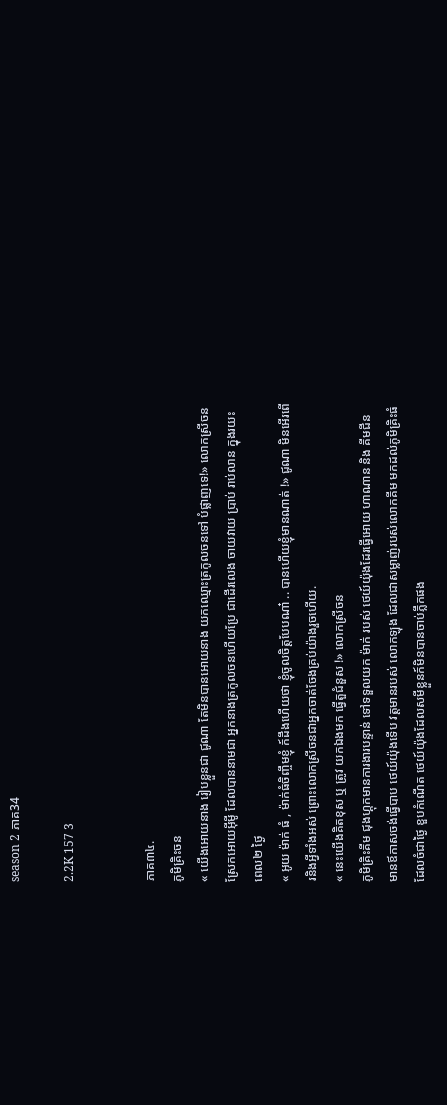season 2 ភាគ34

2.2K 157 3


ភាគ៣៤.
ភូមិគ្រិះចន
« យើងអោយនាង រៀបខ្លួនជា ជូណា តែមិនបានអោយនាង យកឈ្មោះត្រកូលចនទៅ បំផ្លាញទេ!» លោកស្រីចនស្រែកអោយអ៊ីមូី ដែលបាននាមជា អ្នកនាងត្រកូលចនហើយប្រែ ជាដើរលេង ចាយវាយ ប្រាប់ រាប់លាន ក្នុងរយះពេល២ ថ្ងៃ
« អូយ ម៉ាក់ ធំ , ម៉ាក់ធំចិញ្ចឹមខ្ញុំ ក៍ដឹងហើយថា ខ្ញុំចូលចិត្តបែបណា៎ .. បានហើយខ្ញុំមានណាត់ !» ជូណា មិនអើរពើរនិងអ្វីទាំងអស់ ព្រោះលោកស្រីចនជាអ្នកចាត់ចែងគ្រប់យ៉ាងរួចហើយ.
« នេះយើងគិតខុស ឬ ត្រូវ យកឯងមក ធ្វើតួជំនួស !» លោកស្រីចន
ភូមិគ្រិះគីម ជុងហ្គុកមានការងារបន្ទាន់ ទៅទទួលយក ម៉ាក់ របស់ ថេយ៍យ៉ុងដែរធ្វើអោយ ហាណាន និង គីមជីន មានឪកាសចង់ធ្វើបាប ថេយ៍យ៉ុងទើប វត្តមានរបស់ លោកឡុង ដែលជាសម្លាញ់របស់លោកគីម មកដល់ភូមិគ្រិះធំ ដែលចំជាថ្ងៃ ខួបកំណើត ថេយ៍យ៉ុងដែលសមីខ្លួនក៍មិនបានចាប់ភ្លឹកផង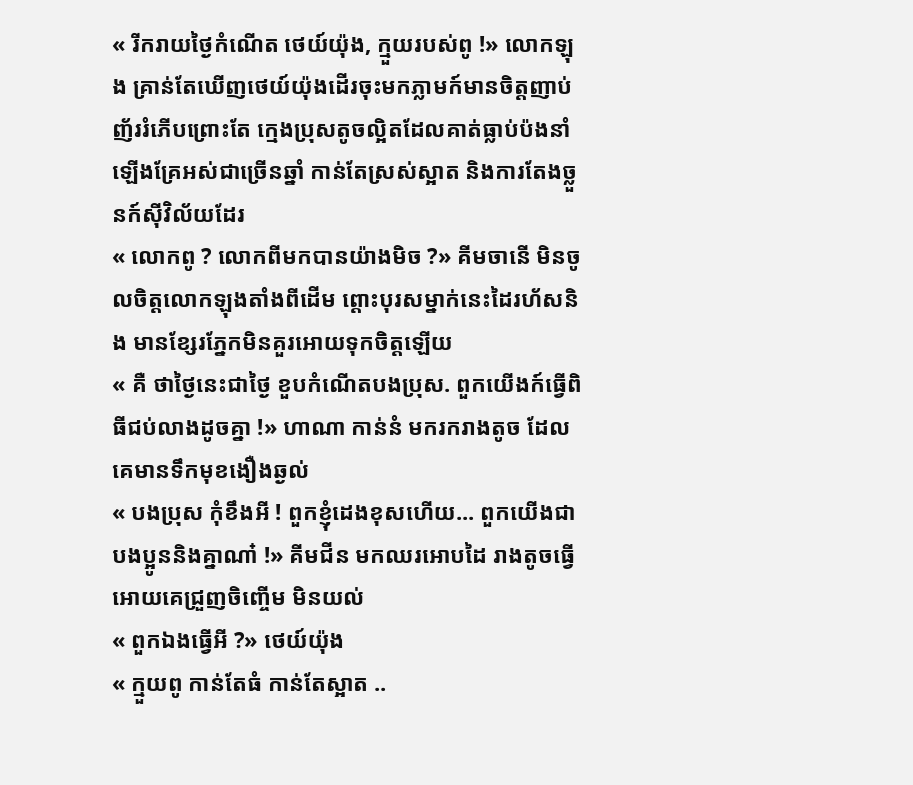« រីករាយថ្ងៃកំណើត ថេយ៍យ៉ុង, ក្មួយរបស់ពូ !» លោកឡុង គ្រាន់តែឃើញថេយ៍យ៉ុងដើរចុះមកភ្លាមក៍មានចិត្តញាប់ញ័ររំភើបព្រោះតែ ក្មេងប្រុសតូចល្អិតដែលគាត់ធ្លាប់ប៉ងនាំឡើងគ្រែអស់ជាច្រើនឆ្នាំ កាន់តែស្រស់ស្អាត និងការតែងច្លួនក៍សុីវិល័យដែរ
« លោកពូ ? លោកពីមកបានយ៉ាងមិច ?» គីមចានើ មិនចូលចិត្តលោកឡុងតាំងពីដើម ព្តោះបុរសម្នាក់នេះដៃរហ័សនិង មានខ្សែរភ្នែកមិនគួរអោយទុកចិត្តឡើយ
« គឺ ថាថ្ងៃនេះជាថ្ងៃ ខួបកំណើតបងប្រុស. ពួកយើងក៍ធ្វើពិធីជប់លាងដូចគ្នា !» ហាណា កាន់នំ មករករាងតូច ដែលគេមានទឹកមុខងឿងឆ្ងល់
« បងប្រុស កុំខឹងអី ! ពួកខ្ញុំដេងខុសហើយ... ពួកយើងជាបងប្អូននិងគ្នាណា៎ !» គីមជីន មកឈរអោបដៃ រាងតូចធ្វើអោយគេជ្រួញចិញ្ចើម មិនយល់
« ពួកឯងធ្វើអី ?» ថេយ៍យ៉ុង
« ក្មួយពូ កាន់តែធំ កាន់តែស្អាត ..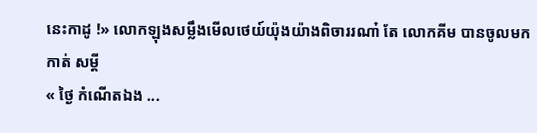នេះកាដូ !» លោកឡុងសម្លឹងមើលថេយ៍យ៉ុងយ៉ាងពិចាររណា៎ តែ លោកគីម បានចូលមកកាត់ សម្តី
« ថ្ងៃ កំណើតឯង ...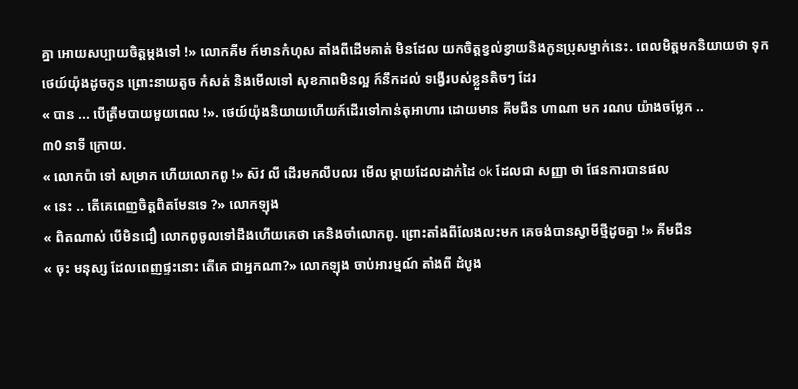គ្នា អោយសប្បាយចិត្តម្តងទៅ !» លោកគីម ក៍មានកំហុស តាំងពីដើមគាត់ មិនដែល យកចិត្តខ្វល់ខ្វាយនិងកូនប្រុសម្នាក់នេះ. ពេលមិត្តមកនិយាយថា ទុក ថេយ៍យ៉ុងដូចកូន ព្រោះនាយតូច កំសត់ និងមើលទៅ សុខភាពមិនល្អ ក៍នឹកដល់ ទង្វើរបស់ខ្លួនតិចៗ ដែរ
« បាន ... បើត្រឹមបាយមួយពេល !». ថេយ៍យ៉ុងនិយាយហើយក៍ដើរទៅកាន់តុអាហារ ដោយមាន គីមជីន ហាណា មក រណប យ៉ាងចម្លែក ..
៣0 នាទី ក្រោយ.
« លោកប៉ា ទៅ សម្រាក ហើយលោកពូ !» ស៊វ លី ដើរមកលឹបលរ មើល ម្តាយដែលដាក់ដៃ ok ដែលជា សញ្ញា ថា ផែនការបានផល
« នេះ .. តើគេពេញចិត្តពិតមែនទេ ?» លោកឡុង
« ពិតណាស់ បើមិនជឿ លោកពូចូលទៅដឹងហើយគេថា គេនិងចាំលោកពូ. ព្រោះតាំងពីលែងលះមក គេចង់បានស្វាមីថ្មីដូចគ្នា !» គីមជីន
« ចុះ មនុស្ស ដែលពេញផ្ទះនោះ តើគេ ជាអ្នកណា?» លោកឡុង ចាប់អារម្មណ៍ តាំងពី ដំបូង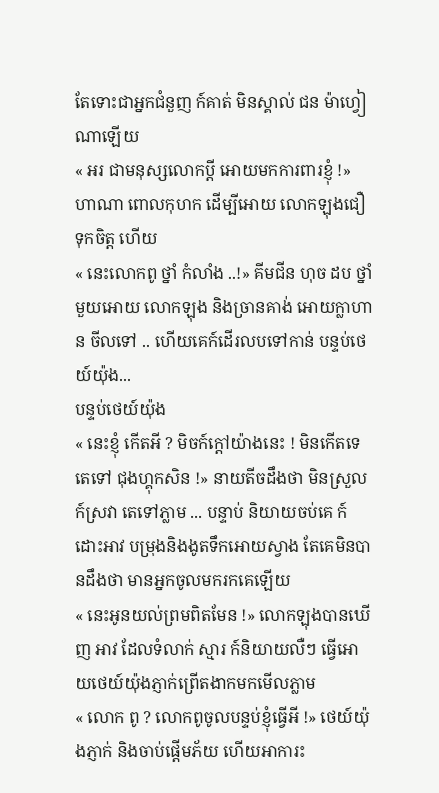តែទោះជាអ្នកជំនួញ ក៍គាត់ មិនស្គាល់ ជន ម៉ាហ្វៀ ណាឡើយ
« អរ ជាមនុស្សលោកប្តី អោយមកការពារខ្ញុំ !» ហាណា ពោលកុហក ដើម្បីអោយ លោកឡុងជឿ ទុកចិត្ត ហើយ
« នេះលោកពូ ថ្នាំ កំលាំង ..!» គីមជីន ហុច ដប ថ្នាំមួយអោយ លោកឡុង និងច្រានគាង់ អោយក្លាហាន ចីលទៅ .. ហើយគេក៍ដើរលបទៅកាន់ បន្ទប់ថេយ៍យ៉ុង...
បន្ទប់ថេយ៍យ៉ុង
« នេះខ្ញុំ កើតអី ? មិចក៍ក្តៅយ៉ាងនេះ ! មិនកើតទេ តេទៅ ជុងហ្គុកសិន !» នាយតីចដឹងថា មិនស្រួលក៍ស្រវា តេទៅភ្លាម ... បន្ទាប់ និយាយចប់គេ ក៍ដោះអាវ បម្រុងនិងងូតទឹកអោយស្វាង តែគេមិនបានដឹងថា មានអ្នកចូលមករកគេឡើយ
« នេះអូនយល់ព្រមពិតមែន !» លោកឡុងបានឃើញ អាវ ដែលទំលាក់ ស្មារ ក៍និយាយលឺៗ ធ្វើអោយថេយ៍យ៉ុងភ្ញាក់ព្រើតងាកមកមើលភ្លាម
« លោក ពូ ? លោកពូចូលបន្ទប់ខ្ញុំធ្វើអី !» ថេយ៍យ៉ុងភ្ញាក់ និងចាប់ផ្តើមភ័យ ហើយអាការះ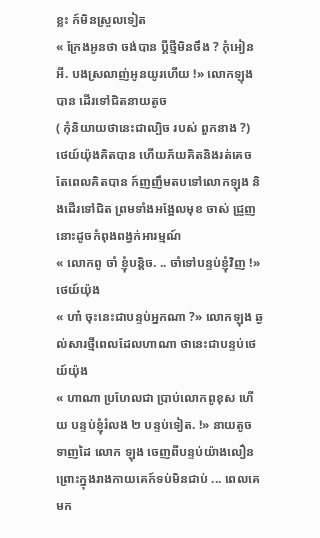ខ្លះ ក៍មិនស្រួលទៀត
« ក្រែងអូនថា ចង់បាន ប្តីថ្មីមិនចឹង ? កុំអៀនអី. បងស្រលាញ់អូនយូរហើយ !» លោកឡុង បាន ដើរទៅជិតនាយតូច
( កុំនិយាយថានេះជាល្បិច របស់ ពួកនាង ?) ថេយ៍យ៉ុងគិតបាន ហើយភ័យគិតនិងរត់គេច តែពេលគិតបាន ក៍ញញឹមតបទៅលោកឡុង និងដើរទៅជិត ព្រមទាំងអង្អែលមុខ ចាស់ ជ្រួញនោះដូចកំពុងពង្វក់អារម្មណ៍
« លោកពូ ចាំ ខ្ញុំបន្តិច. .. ចាំទៅបន្ទប់ខ្ញុំវិញ !» ថេយ៍យ៉ុង
« ហា៎ ចុះនេះជាបន្ទប់អ្នកណា ?» លោកឡុង ឆ្ងល់សារថ្មីពេលដែលហាណា ថានេះជាបន្ទប់ថេយ៍យ៉ុង
« ហាណា ប្រហែលជា ប្រាប់លោកពូខុស ហើយ បន្ទប់ខ្ញុំរំលង ២ បន្ទប់ទៀត. !» នាយតូច ទាញដៃ លោក ឡុង ចេញពីបន្ទប់យ៉ាងលឿន ព្រោះក្នុងរាងកាយគេក៍ទប់មិនជាប់ ... ពេលគេមក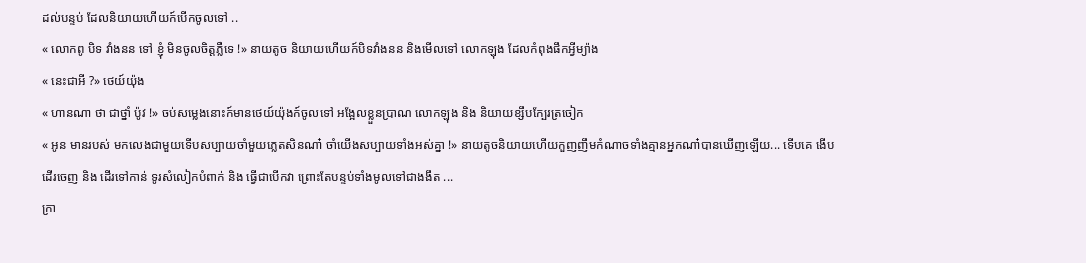ដល់បន្ទប់ ដែលនិយាយហើយក៍បើកចូលទៅ ..
« លោកពូ បិទ វាំងនន ទៅ ខ្ញុំ មិនចូលចិត្តភ្លឺទេ !» នាយតូច និយាយហើយក៍បិទវាំងនន និងមើលទៅ លោកឡុង ដែលកំពុងផឹកអ្វីម្យ៉ាង
« នេះជាអី ?» ថេយ៍យ៉ុង
« ហានណា ថា ជាថ្នាំ ប៉ូវ !» ចប់សម្លេងនោះក៍មានថេយ៍យ៉ុងក៍ចូលទៅ អង្អែលខ្លួនប្រាណ លោកឡុង និង និយាយខ្សឹបក្បែរត្រចៀក
« អូន មានរបស់ មកលេងជាមួយទើបសប្បាយចាំមួយភ្លេតសិនណា៎ ចាំយើងសប្បាយទាំងអស់គ្នា !» នាយតូចនិយាយហើយកួញញឹមកំណាចទាំងគ្មានអ្នកណា៎បានឃើញឡើយ... ទើបគេ ងើបដើរចេញ និង ដើរទៅកាន់ ទូរសំលៀកបំពាក់ និង ធ្វើជាបើកវា ព្រោះតែបន្ទប់ទាំងមូលទៅជាងងឹត ...
ក្រា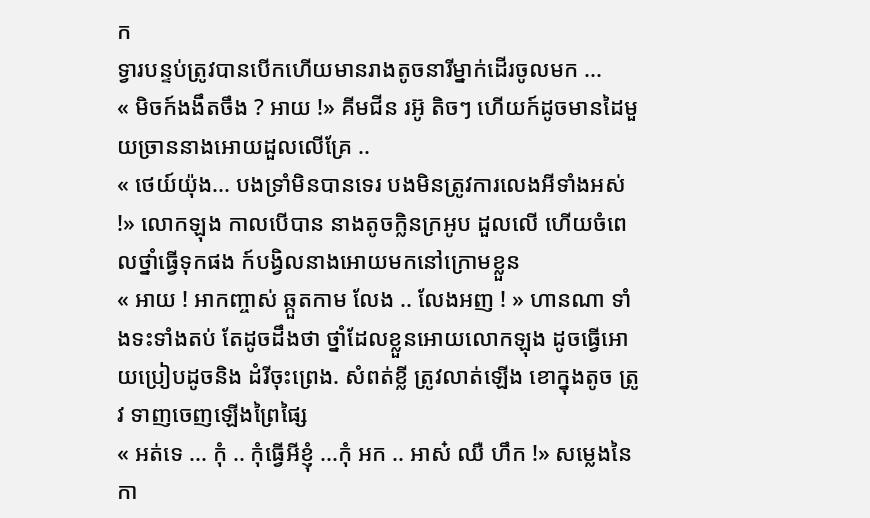ក
ទ្វារបន្ទប់ត្រូវបានបើកហើយមានរាងតូចនារីម្នាក់ដើរចូលមក ...
« មិចក៍ងងឹតចឹង ? អាយ !» គីមជីន រអ៊ូ តិចៗ ហើយក៍ដូចមានដៃមួយច្រាននាងអោយដួលលើគ្រែ ..
« ថេយ៍យ៉ុង... បងទ្រាំមិនបានទេរ បងមិនត្រូវការលេងអីទាំងអស់ !» លោកឡុង កាលបើបាន នាងតូចក្លិនក្រអូប ដួលលើ ហើយចំពេលថ្នាំធ្វើទុកផង ក៍បង្វិលនាងអោយមកនៅក្រោមខ្លួន
« អាយ ! អាកញ្ចាស់ ឆ្កួតកាម លែង .. លែងអញ ! » ហានណា ទាំងទះទាំងតប់ តែដូចដឹងថា ថ្នាំដែលខ្លួនអោយលោកឡុង ដូចធ្វើអោយប្រៀបដូចនិង ដំរីចុះព្រេង. សំពត់ខ្លី ត្រូវលាត់ឡើង ខោក្នុងតូច ត្រូវ ទាញចេញឡើងព្រៃផ្សៃ
« អត់ទេ ... កុំ .. កុំធ្វើអីខ្ញុំ ...កុំ អក .. អាស៎ ឈឺ ហឹក !» សម្លេងនៃកា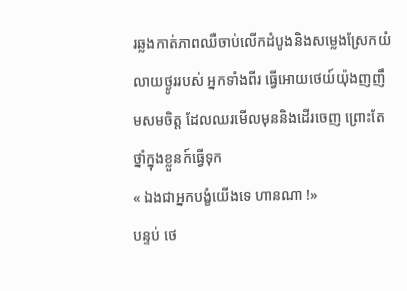រឆ្លងកាត់ភាពឈឺចាប់លើកដំបូងនិងសម្លេងស្រែកយំលាយថ្ងូររបស់ អ្នកទាំងពីរ ធ្វើអោយថេយ៍យ៉ុងញញឹមសមចិត្ត ដែលឈរមើលមុននិងដើរចេញ ព្រោះតែថ្នាំក្នុងខ្លួនក៍ធ្វើទុក
« ឯងជាអ្នកបង្ខំយើងទេ ហានណា !»
បន្ទប់ ថេ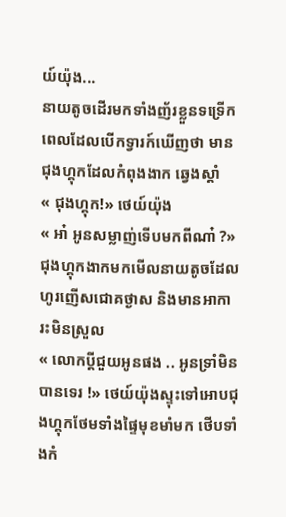យ៍យ៉ុង...
នាយតូចដើរមកទាំងញ័រខ្លួនទទ្រើក ពេលដែលបើកទ្វារក៍ឃើញថា មានជុងហ្គុកដែលកំពុងងាក ឆ្វេងស្តាំ
« ជុងហ្គុក!» ថេយ៍យ៉ុង
« អា៎ អូនសម្លាញ់ទើបមកពីណា៎ ?» ជុងហ្គុកងាកមកមើលនាយតូចដែលហូរញើសជោគថ្ងាស និងមានអាការះមិនស្រួល
« លោកប្តីជួយអូនផង .. អូនទ្រាំមិនបានទេរ !» ថេយ៍យ៉ុងស្ទុះទៅអោបជុងហ្គុកថែមទាំងផ្ទៃមុខមាំមក ថើបទាំងកំ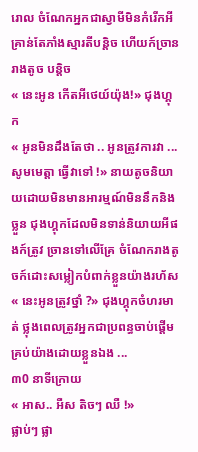រោល ចំណែកអ្នកជាស្វាមីមិនកំរើកអីគ្រាន់តែភាំងស្មារតីបន្តិច ហើយក៍ច្រានរាងតូច បន្តិច
« នេះអូន កើតអីថេយ៍យ៉ុង!» ជុងហ្គុក
« អូនមិនដឹងតែថា .. អូនត្រូវការវា ... សូមមេត្តា ធ្វើវាទៅ !» នាយតូចនិយាយដោយមិនមានអារម្មណ៍មិននឹកនិងច្លួន ជុងហ្គុកដែលមិនទាន់និយាយអីផងក៍ត្រូវ ច្រានទៅលើគ្រែ ចំណែករាងតូចក៍ដោះសម្លៀកបំពាក់ខ្លួនយ៉ាងរហ័ស
« នេះអូនត្រូវថ្នាំ ?» ជុងហ្គុកចំហរមាត់ ថ្លុងពេលត្រូវអ្នកជាប្រពន្ធចាប់ផ្តើមគ្រប់យ៉ាងដោយខ្លួនឯង ...
៣0 នាទីក្រោយ
« អាស.. អឺស តិចៗ ឈឺ !»
ផ្លាប់ៗ ផ្លា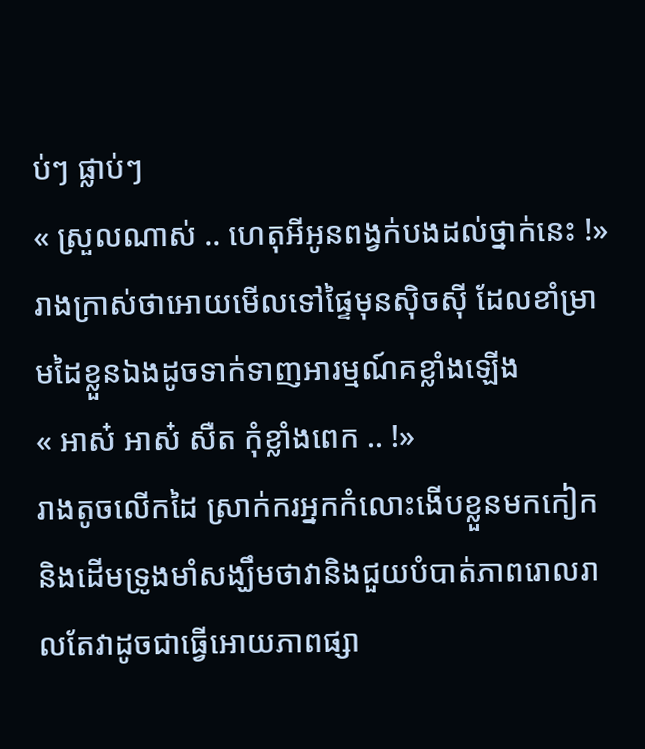ប់ៗ ផ្លាប់ៗ
« ស្រួលណាស់ .. ហេតុអីអូនពង្វក់បងដល់ថ្នាក់នេះ !» រាងក្រាស់ថាអោយមើលទៅផ្ទៃមុនសុិចសុី ដែលខាំម្រាមដៃខ្លួនឯងដូចទាក់ទាញអារម្មណ៍គខ្លាំងឡើង
« អាស៎ អាស៎ សឺត កុំខ្លាំងពេក .. !»
រាងតូចលើកដៃ ស្រាក់ករអ្នកកំលោះងើបខ្លួនមកកៀកនិងដើមទ្រូងមាំសង្ឃឹមថាវានិងជួយបំបាត់ភាពរោលរាលតែវាដូចជាធ្វើអោយភាពផ្សា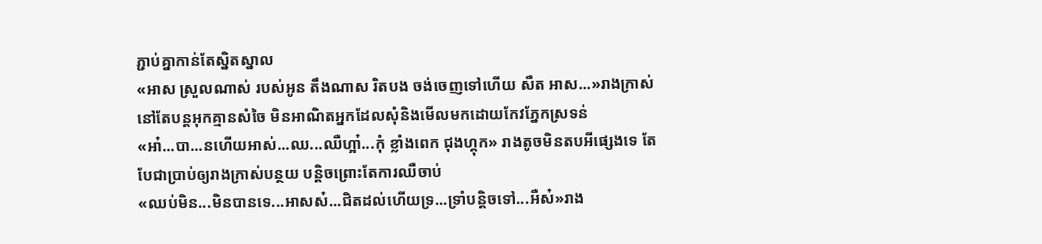ភ្ជាប់គ្នាកាន់តែស្និតស្នាល
«អាស ស្រួលណាស់ របស់អូន តឹងណាស រិតបង ចង់ចេញទៅហើយ សឺត អាស...»រាងក្រាស់ នៅតែបន្តអុកគ្មានសំចៃ មិនអាណិតអ្នកដែលសុំនិងមើលមកដោយកែវភ្នែកស្រទន់
«អា៎...បា...នហើយអាស់...ឈ...ឈឺហ្អា៎...កុំ ខ្លាំងពេក ជុងហ្គុក» រាងតូចមិនតបអីផ្សេងទេ តែបែជាប្រាប់ឲ្យរាងក្រាស់បន្ថយ បន្តិចព្រោះតែការឈឺចាប់
«ឈប់មិន...មិនបានទេ...អាសស៎...ជិតដល់ហើយទ្រ...ទ្រាំបន្តិចទៅ...អឺស៎»រាង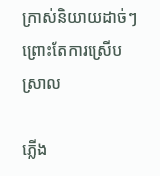ក្រាស់និយាយដាច់ៗព្រោះតែការស្រើបស្រាល

ភ្លើង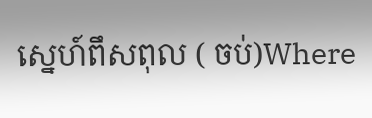ស្នេហ៍ពឹសពុល ( ចប់)Where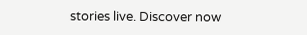stories live. Discover now